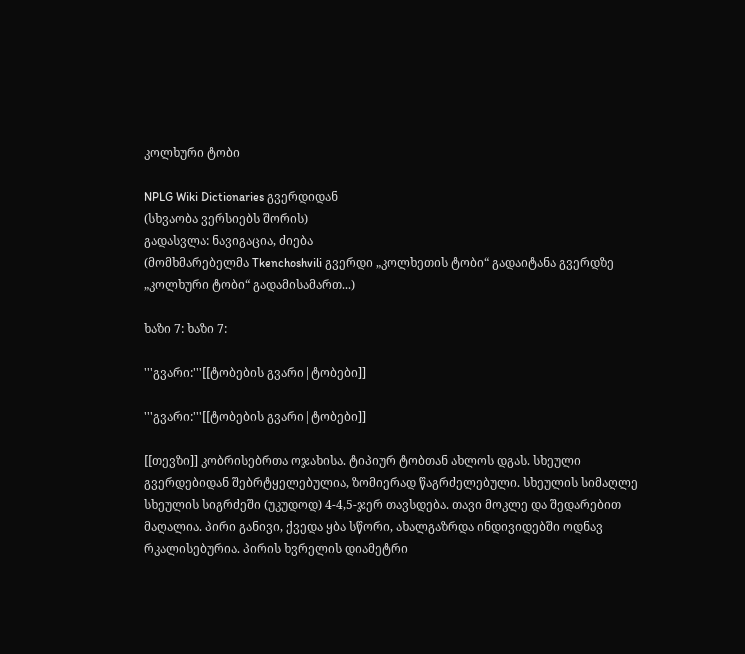კოლხური ტობი

NPLG Wiki Dictionaries გვერდიდან
(სხვაობა ვერსიებს შორის)
გადასვლა: ნავიგაცია, ძიება
(მომხმარებელმა Tkenchoshvili გვერდი „კოლხეთის ტობი“ გადაიტანა გვერდზე „კოლხური ტობი“ გადამისამართ...)

ხაზი 7: ხაზი 7:

'''გვარი:'''[[ტობების გვარი|ტობები]]

'''გვარი:'''[[ტობების გვარი|ტობები]]

[[თევზი]] კობრისებრთა ოჯახისა. ტიპიურ ტობთან ახლოს დგას. სხეული გვერდებიდან შებრტყელებულია, ზომიერად წაგრძელებული. სხეულის სიმაღლე სხეულის სიგრძეში (უკუდოდ) 4-4,5-ჯერ თავსდება. თავი მოკლე და შედარებით მაღალია. პირი განივი, ქვედა ყბა სწორი, ახალგაზრდა ინდივიდებში ოდნავ რკალისებურია. პირის ხვრელის დიამეტრი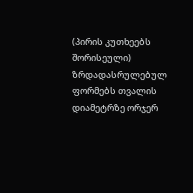(პირის კუთხეებს შორისეული) ზრდადასრულებულ ფორმებს თვალის დიამეტრზე ორჯერ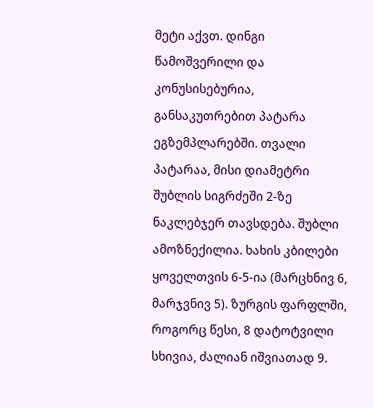მეტი აქვთ. დინგი წამოშვერილი და კონუსისებურია, განსაკუთრებით პატარა ეგზემპლარებში. თვალი პატარაა, მისი დიამეტრი შუბლის სიგრძეში 2-ზე ნაკლებჯერ თავსდება. შუბლი ამოზნექილია. ხახის კბილები ყოველთვის 6-5-ია (მარცხნივ 6, მარჯვნივ 5). ზურგის ფარფლში, როგორც წესი, 8 დატოტვილი სხივია, ძალიან იშვიათად 9.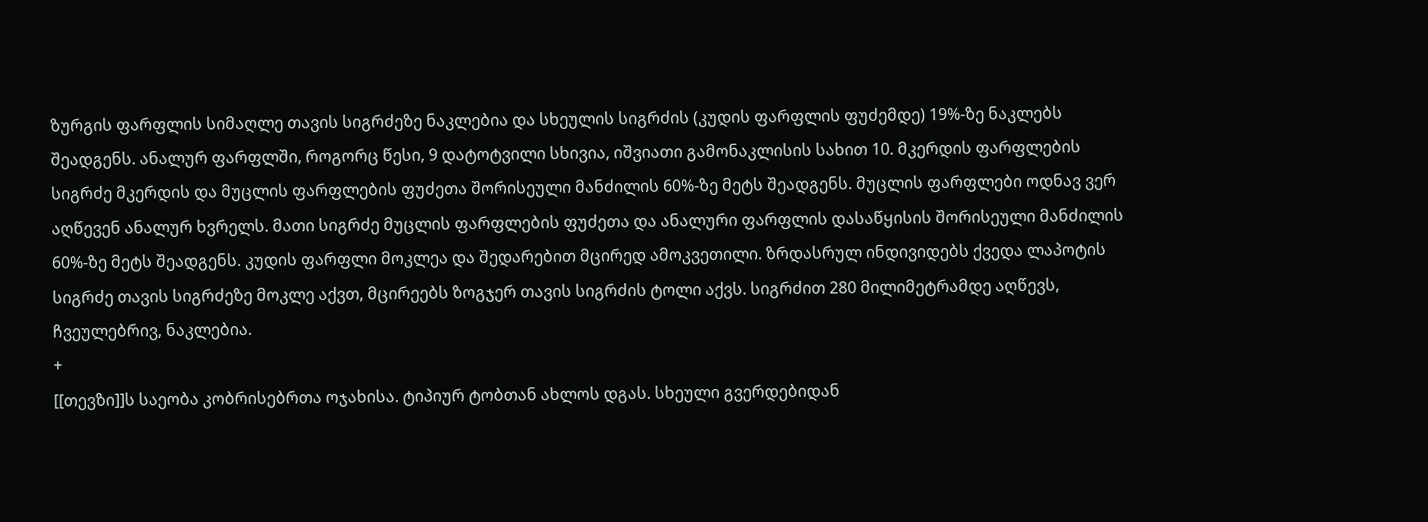ზურგის ფარფლის სიმაღლე თავის სიგრძეზე ნაკლებია და სხეულის სიგრძის (კუდის ფარფლის ფუძემდე) 19%-ზე ნაკლებს შეადგენს. ანალურ ფარფლში, როგორც წესი, 9 დატოტვილი სხივია, იშვიათი გამონაკლისის სახით 10. მკერდის ფარფლების სიგრძე მკერდის და მუცლის ფარფლების ფუძეთა შორისეული მანძილის 60%-ზე მეტს შეადგენს. მუცლის ფარფლები ოდნავ ვერ აღწევენ ანალურ ხვრელს. მათი სიგრძე მუცლის ფარფლების ფუძეთა და ანალური ფარფლის დასაწყისის შორისეული მანძილის 60%-ზე მეტს შეადგენს. კუდის ფარფლი მოკლეა და შედარებით მცირედ ამოკვეთილი. ზრდასრულ ინდივიდებს ქვედა ლაპოტის სიგრძე თავის სიგრძეზე მოკლე აქვთ, მცირეებს ზოგჯერ თავის სიგრძის ტოლი აქვს. სიგრძით 280 მილიმეტრამდე აღწევს, ჩვეულებრივ, ნაკლებია.
+
[[თევზი]]ს საეობა კობრისებრთა ოჯახისა. ტიპიურ ტობთან ახლოს დგას. სხეული გვერდებიდან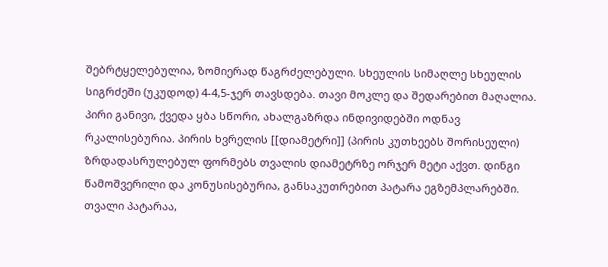შებრტყელებულია, ზომიერად წაგრძელებული. სხეულის სიმაღლე სხეულის სიგრძეში (უკუდოდ) 4-4,5-ჯერ თავსდება. თავი მოკლე და შედარებით მაღალია. პირი განივი, ქვედა ყბა სწორი, ახალგაზრდა ინდივიდებში ოდნავ რკალისებურია. პირის ხვრელის [[დიამეტრი]] (პირის კუთხეებს შორისეული) ზრდადასრულებულ ფორმებს თვალის დიამეტრზე ორჯერ მეტი აქვთ. დინგი წამოშვერილი და კონუსისებურია, განსაკუთრებით პატარა ეგზემპლარებში. თვალი პატარაა,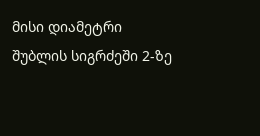მისი დიამეტრი შუბლის სიგრძეში 2-ზე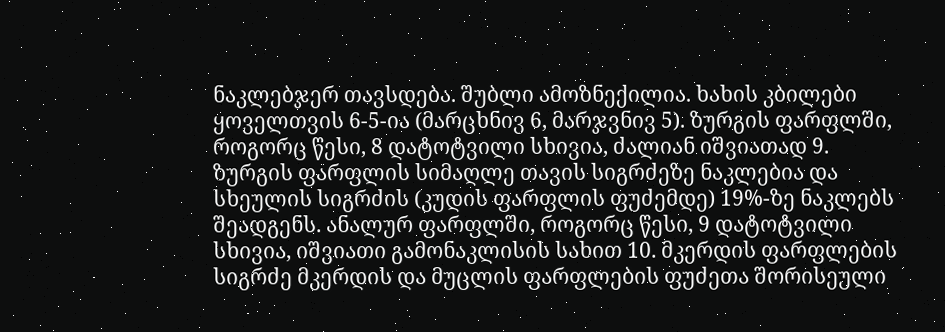ნაკლებჯერ თავსდება. შუბლი ამოზნექილია. ხახის კბილები ყოველთვის 6-5-ია (მარცხნივ 6, მარჯვნივ 5). ზურგის ფარფლში, როგორც წესი, 8 დატოტვილი სხივია, ძალიან იშვიათად 9. ზურგის ფარფლის სიმაღლე თავის სიგრძეზე ნაკლებია და სხეულის სიგრძის (კუდის ფარფლის ფუძემდე) 19%-ზე ნაკლებს შეადგენს. ანალურ ფარფლში, როგორც წესი, 9 დატოტვილი სხივია, იშვიათი გამონაკლისის სახით 10. მკერდის ფარფლების სიგრძე მკერდის და მუცლის ფარფლების ფუძეთა შორისეული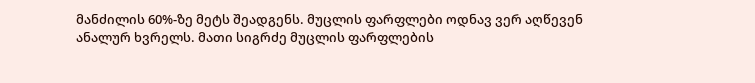მანძილის 60%-ზე მეტს შეადგენს. მუცლის ფარფლები ოდნავ ვერ აღწევენ ანალურ ხვრელს. მათი სიგრძე მუცლის ფარფლების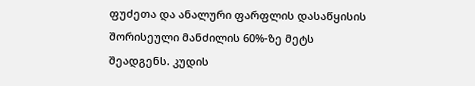ფუძეთა და ანალური ფარფლის დასაწყისის შორისეული მანძილის 60%-ზე მეტს შეადგენს. კუდის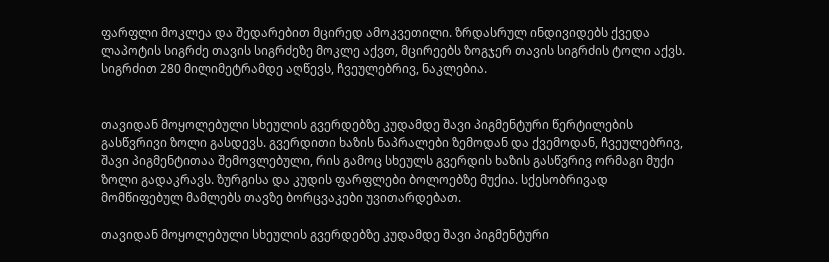ფარფლი მოკლეა და შედარებით მცირედ ამოკვეთილი. ზრდასრულ ინდივიდებს ქვედა ლაპოტის სიგრძე თავის სიგრძეზე მოკლე აქვთ, მცირეებს ზოგჯერ თავის სიგრძის ტოლი აქვს. სიგრძით 280 მილიმეტრამდე აღწევს, ჩვეულებრივ, ნაკლებია.


თავიდან მოყოლებული სხეულის გვერდებზე კუდამდე შავი პიგმენტური წერტილების გასწვრივი ზოლი გასდევს. გვერდითი ხაზის ნაპრალები ზემოდან და ქვემოდან, ჩვეულებრივ, შავი პიგმენტითაა შემოვლებული, რის გამოც სხეულს გვერდის ხაზის გასწვრივ ორმაგი მუქი ზოლი გადაკრავს. ზურგისა და კუდის ფარფლები ბოლოებზე მუქია. სქესობრივად მომწიფებულ მამლებს თავზე ბორცვაკები უვითარდებათ.

თავიდან მოყოლებული სხეულის გვერდებზე კუდამდე შავი პიგმენტური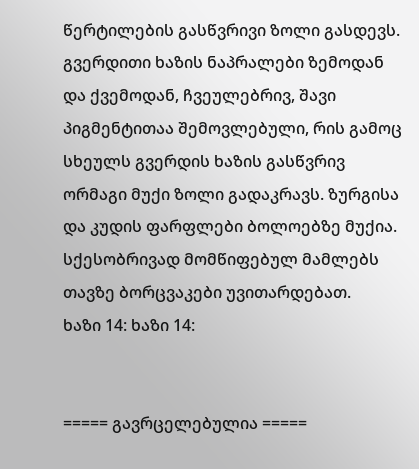წერტილების გასწვრივი ზოლი გასდევს. გვერდითი ხაზის ნაპრალები ზემოდან და ქვემოდან, ჩვეულებრივ, შავი პიგმენტითაა შემოვლებული, რის გამოც სხეულს გვერდის ხაზის გასწვრივ ორმაგი მუქი ზოლი გადაკრავს. ზურგისა და კუდის ფარფლები ბოლოებზე მუქია. სქესობრივად მომწიფებულ მამლებს თავზე ბორცვაკები უვითარდებათ.
ხაზი 14: ხაზი 14:


===== გავრცელებულია =====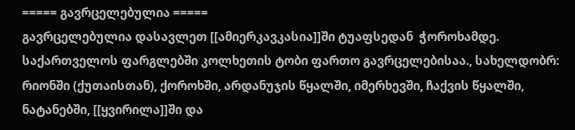===== გავრცელებულია =====
გავრცელებულია დასავლეთ [[ამიერკავკასია]]ში ტუაფსედან  ჭოროხამდე. საქართველოს ფარგლებში კოლხეთის ტობი ფართო გავრცელებისაა., სახელდობრ: რიონში (ქუთაისთან), ქოროხში, არდანუჯის წყალში, იმერხევში, ჩაქვის წყალში, ნატანებში, [[ყვირილა]]ში და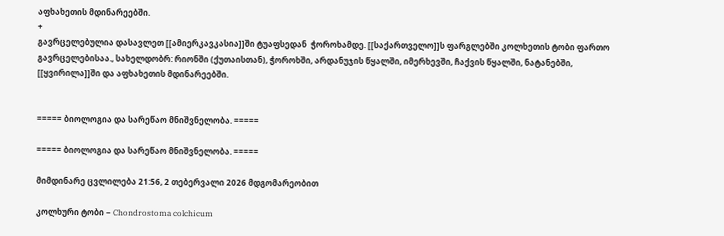აფხახეთის მდინარეებში.
+
გავრცელებულია დასავლეთ [[ამიერკავკასია]]ში ტუაფსედან  ჭოროხამდე. [[საქართველო]]ს ფარგლებში კოლხეთის ტობი ფართო გავრცელებისაა., სახელდობრ: რიონში (ქუთაისთან), ჭოროხში, არდანუჯის წყალში, იმერხევში, ჩაქვის წყალში, ნატანებში, [[ყვირილა]]ში და აფხახეთის მდინარეებში.


===== ბიოლოგია და სარეწაო მნიშვნელობა. =====

===== ბიოლოგია და სარეწაო მნიშვნელობა. =====

მიმდინარე ცვლილება 21:56, 2 თებერვალი 2026 მდგომარეობით

კოლხური ტობი − Chondrostoma colchicum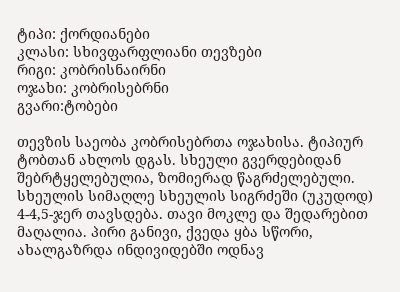ტიპი: ქორდიანები
კლასი: სხივფარფლიანი თევზები
რიგი: კობრისნაირნი
ოჯახი: კობრისებრნი
გვარი:ტობები

თევზის საეობა კობრისებრთა ოჯახისა. ტიპიურ ტობთან ახლოს დგას. სხეული გვერდებიდან შებრტყელებულია, ზომიერად წაგრძელებული. სხეულის სიმაღლე სხეულის სიგრძეში (უკუდოდ) 4-4,5-ჯერ თავსდება. თავი მოკლე და შედარებით მაღალია. პირი განივი, ქვედა ყბა სწორი, ახალგაზრდა ინდივიდებში ოდნავ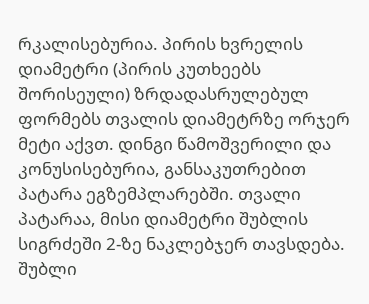რკალისებურია. პირის ხვრელის დიამეტრი (პირის კუთხეებს შორისეული) ზრდადასრულებულ ფორმებს თვალის დიამეტრზე ორჯერ მეტი აქვთ. დინგი წამოშვერილი და კონუსისებურია, განსაკუთრებით პატარა ეგზემპლარებში. თვალი პატარაა, მისი დიამეტრი შუბლის სიგრძეში 2-ზე ნაკლებჯერ თავსდება. შუბლი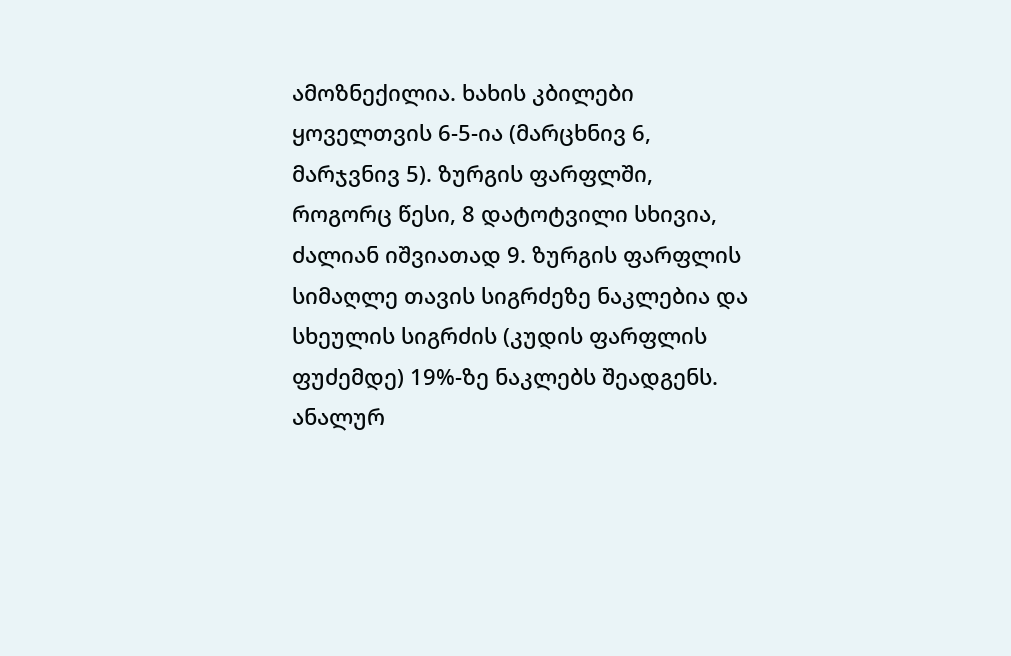ამოზნექილია. ხახის კბილები ყოველთვის 6-5-ია (მარცხნივ 6, მარჯვნივ 5). ზურგის ფარფლში, როგორც წესი, 8 დატოტვილი სხივია, ძალიან იშვიათად 9. ზურგის ფარფლის სიმაღლე თავის სიგრძეზე ნაკლებია და სხეულის სიგრძის (კუდის ფარფლის ფუძემდე) 19%-ზე ნაკლებს შეადგენს. ანალურ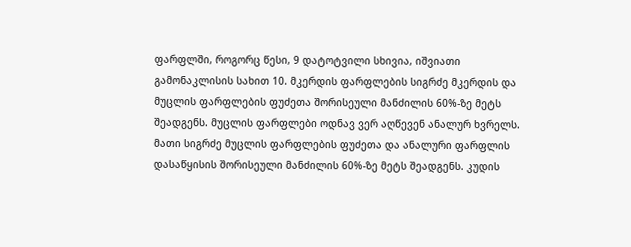ფარფლში, როგორც წესი, 9 დატოტვილი სხივია, იშვიათი გამონაკლისის სახით 10. მკერდის ფარფლების სიგრძე მკერდის და მუცლის ფარფლების ფუძეთა შორისეული მანძილის 60%-ზე მეტს შეადგენს. მუცლის ფარფლები ოდნავ ვერ აღწევენ ანალურ ხვრელს. მათი სიგრძე მუცლის ფარფლების ფუძეთა და ანალური ფარფლის დასაწყისის შორისეული მანძილის 60%-ზე მეტს შეადგენს. კუდის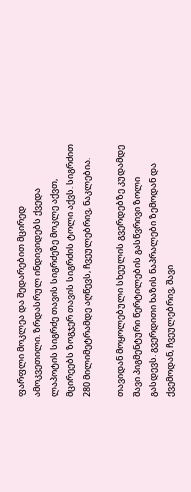ფარფლი მოკლეა და შედარებით მცირედ ამოკვეთილი. ზრდასრულ ინდივიდებს ქვედა ლაპოტის სიგრძე თავის სიგრძეზე მოკლე აქვთ, მცირეებს ზოგჯერ თავის სიგრძის ტოლი აქვს. სიგრძით 280 მილიმეტრამდე აღწევს, ჩვეულებრივ, ნაკლებია.

თავიდან მოყოლებული სხეულის გვერდებზე კუდამდე შავი პიგმენტური წერტილების გასწვრივი ზოლი გასდევს. გვერდითი ხაზის ნაპრალები ზემოდან და ქვემოდან, ჩვეულებრივ, შავი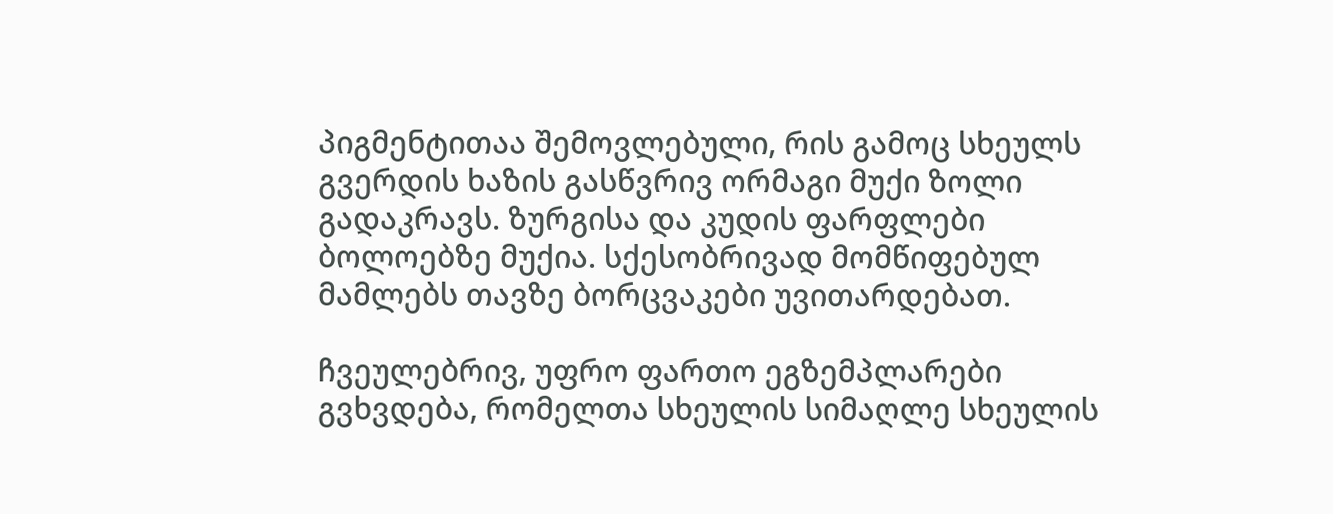პიგმენტითაა შემოვლებული, რის გამოც სხეულს გვერდის ხაზის გასწვრივ ორმაგი მუქი ზოლი გადაკრავს. ზურგისა და კუდის ფარფლები ბოლოებზე მუქია. სქესობრივად მომწიფებულ მამლებს თავზე ბორცვაკები უვითარდებათ.

ჩვეულებრივ, უფრო ფართო ეგზემპლარები გვხვდება, რომელთა სხეულის სიმაღლე სხეულის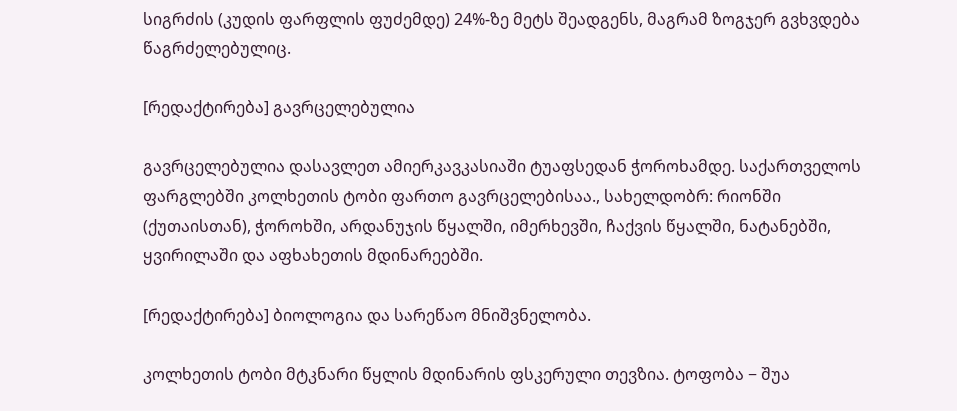სიგრძის (კუდის ფარფლის ფუძემდე) 24%-ზე მეტს შეადგენს, მაგრამ ზოგჯერ გვხვდება წაგრძელებულიც.

[რედაქტირება] გავრცელებულია

გავრცელებულია დასავლეთ ამიერკავკასიაში ტუაფსედან ჭოროხამდე. საქართველოს ფარგლებში კოლხეთის ტობი ფართო გავრცელებისაა., სახელდობრ: რიონში (ქუთაისთან), ჭოროხში, არდანუჯის წყალში, იმერხევში, ჩაქვის წყალში, ნატანებში, ყვირილაში და აფხახეთის მდინარეებში.

[რედაქტირება] ბიოლოგია და სარეწაო მნიშვნელობა.

კოლხეთის ტობი მტკნარი წყლის მდინარის ფსკერული თევზია. ტოფობა − შუა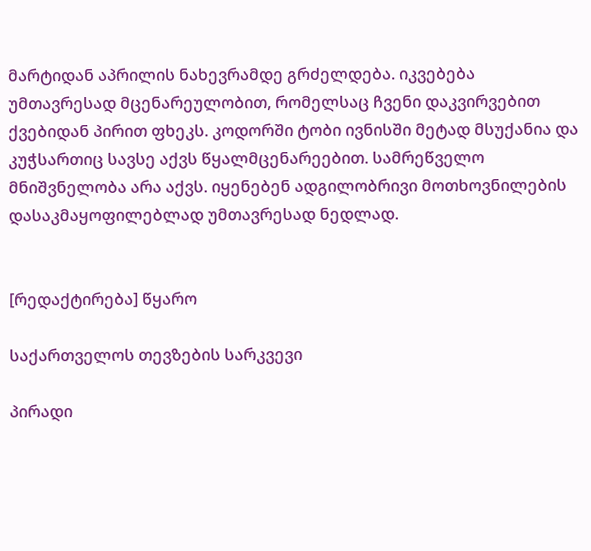მარტიდან აპრილის ნახევრამდე გრძელდება. იკვებება უმთავრესად მცენარეულობით, რომელსაც ჩვენი დაკვირვებით ქვებიდან პირით ფხეკს. კოდორში ტობი ივნისში მეტად მსუქანია და კუჭსართიც სავსე აქვს წყალმცენარეებით. სამრეწველო მნიშვნელობა არა აქვს. იყენებენ ადგილობრივი მოთხოვნილების დასაკმაყოფილებლად უმთავრესად ნედლად.


[რედაქტირება] წყარო

საქართველოს თევზების სარკვევი

პირადი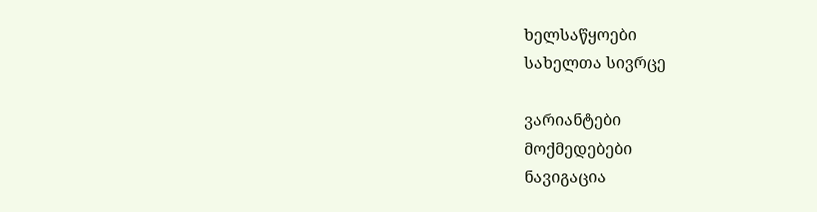ხელსაწყოები
სახელთა სივრცე

ვარიანტები
მოქმედებები
ნავიგაცია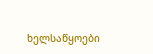ხელსაწყოები